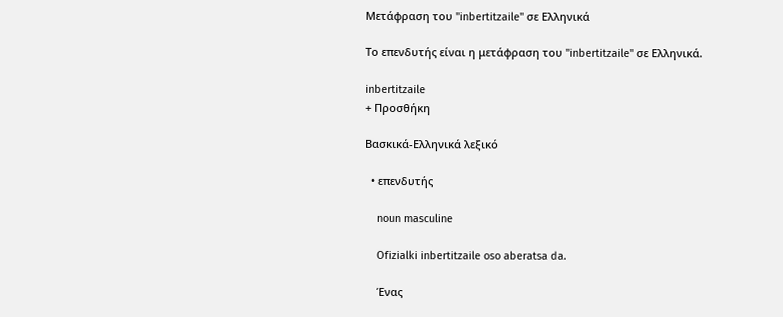Μετάφραση του "inbertitzaile" σε Ελληνικά

Το επενδυτής είναι η μετάφραση του "inbertitzaile" σε Ελληνικά.

inbertitzaile
+ Προσθήκη

Βασκικά-Ελληνικά λεξικό

  • επενδυτής

    noun masculine

    Ofizialki inbertitzaile oso aberatsa da.

    Ένας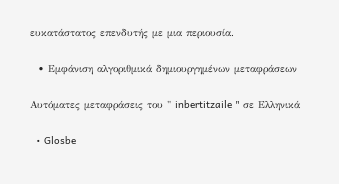ευκατάστατος επενδυτής με μια περιουσία.

  • Εμφάνιση αλγοριθμικά δημιουργημένων μεταφράσεων

Αυτόματες μεταφράσεις του " inbertitzaile " σε Ελληνικά

  • Glosbe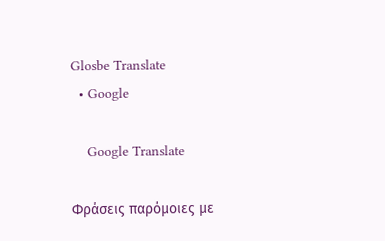Glosbe Translate
  • Google

    Google Translate

Φράσεις παρόμοιες με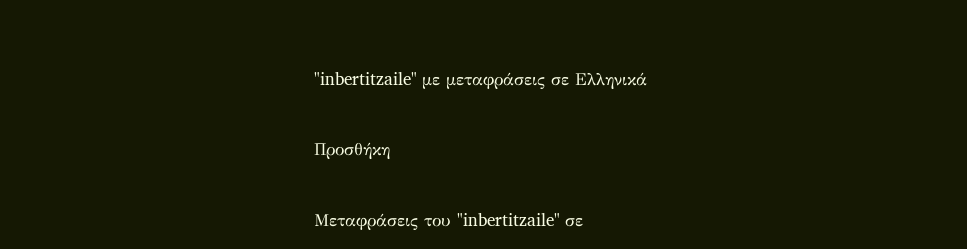"inbertitzaile" με μεταφράσεις σε Ελληνικά

Προσθήκη

Μεταφράσεις του "inbertitzaile" σε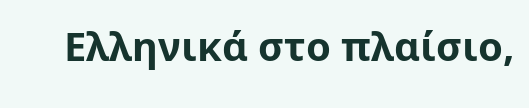Ελληνικά στο πλαίσιο,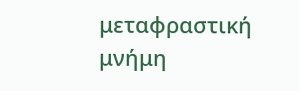μεταφραστική μνήμη